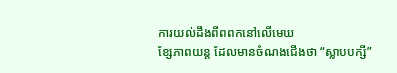ការយល់ដឹងពីពពកនៅលើមេឃ
ខ្សែភាពយន្ត ដែលមានចំណងជើងថា “ស្លាបបក្សី”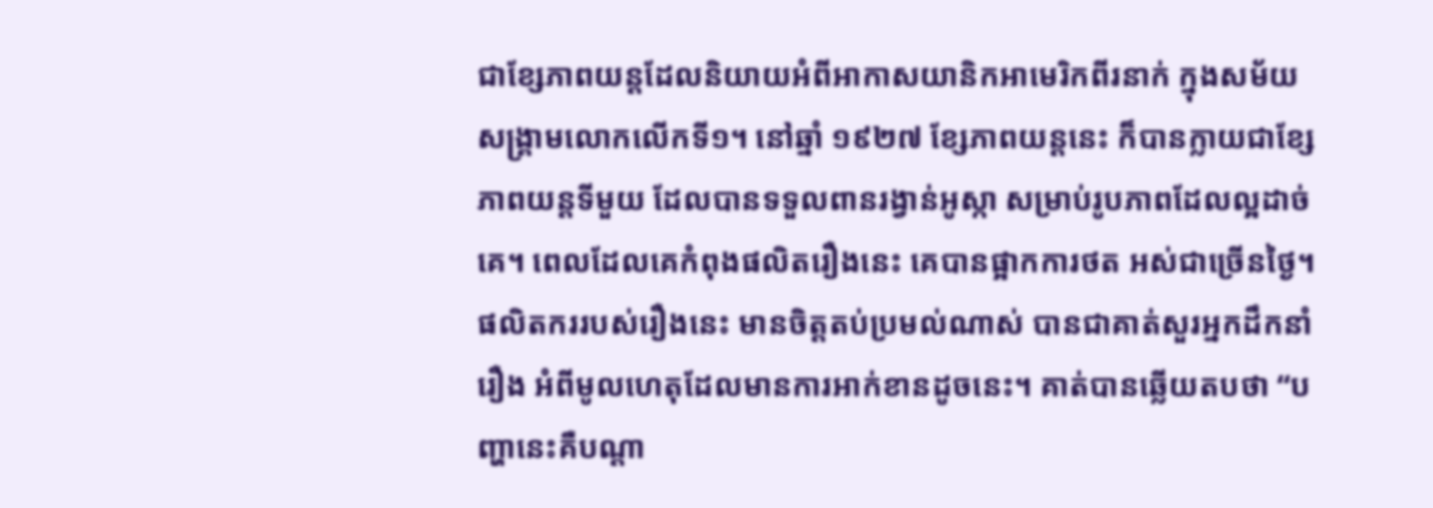ជាខ្សែភាពយន្តដែលនិយាយអំពីអាកាសយានិកអាមេរិកពីរនាក់ ក្នុងសម័យសង្រ្គាមលោកលើកទី១។ នៅឆ្នាំ ១៩២៧ ខ្សែភាពយន្តនេះ ក៏បានក្លាយជាខ្សែភាពយន្តទីមួយ ដែលបានទទួលពានរង្វាន់អូស្កា សម្រាប់រូបភាពដែលល្អដាច់គេ។ ពេលដែលគេកំពុងផលិតរឿងនេះ គេបានផ្អាកការថត អស់ជាច្រើនថ្ងៃ។ ផលិតកររបស់រឿងនេះ មានចិត្តតប់ប្រមល់ណាស់ បានជាគាត់សួរអ្នកដឹកនាំរឿង អំពីមូលហេតុដែលមានការអាក់ខានដូចនេះ។ គាត់បានឆ្លើយតបថា “បញ្ហានេះគឺបណ្តា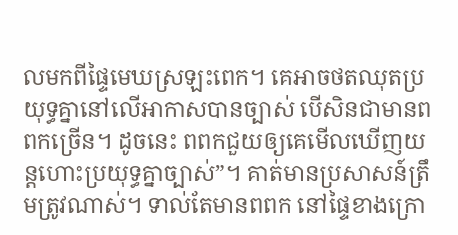លមកពីផ្ទៃមេឃស្រឡះពេក។ គេអាចថតឈុតប្រយុទ្ធគ្នានៅលើអាកាសបានច្បាស់ បើសិនជាមានពពកច្រើន។ ដូចនេះ ពពកជួយឲ្យគេមើលឃើញយន្តហោះប្រយុទ្ធគ្នាច្បាស់”។ គាត់មានប្រសាសន៍ត្រឹមត្រូវណាស់។ ទាល់តែមានពពក នៅផ្ទៃខាងក្រោ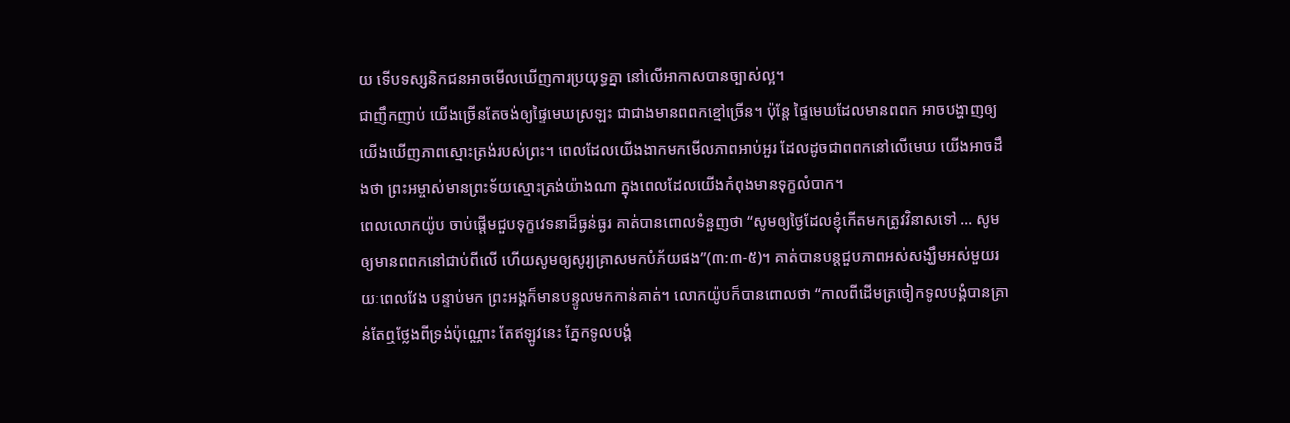យ ទើបទស្សនិកជនអាចមើលឃើញការប្រយុទ្ធគ្នា នៅលើអាកាសបានច្បាស់ល្អ។
ជាញឹកញាប់ យើងច្រើនតែចង់ឲ្យផ្ទៃមេឃស្រឡះ ជាជាងមានពពកខ្មៅច្រើន។ ប៉ុន្តែ ផ្ទៃមេឃដែលមានពពក អាចបង្ហាញឲ្យយើងឃើញភាពស្មោះត្រង់របស់ព្រះ។ ពេលដែលយើងងាកមកមើលភាពអាប់អួរ ដែលដូចជាពពកនៅលើមេឃ យើងអាចដឹងថា ព្រះអម្ចាស់មានព្រះទ័យស្មោះត្រង់យ៉ាងណា ក្នុងពេលដែលយើងកំពុងមានទុក្ខលំបាក។
ពេលលោកយ៉ូប ចាប់ផ្តើមជួបទុក្ខវេទនាដ៏ធ្ងន់ធ្ងរ គាត់បានពោលទំនួញថា “សូមឲ្យថ្ងៃដែលខ្ញុំកើតមកត្រូវវិនាសទៅ … សូមឲ្យមានពពកនៅជាប់ពីលើ ហើយសូមឲ្យសូរ្យគ្រាសមកបំភ័យផង”(៣:៣-៥)។ គាត់បានបន្តជួបភាពអស់សង្ឃឹមអស់មួយរយៈពេលវែង បន្ទាប់មក ព្រះអង្គក៏មានបន្ទូលមកកាន់គាត់។ លោកយ៉ូបក៏បានពោលថា “កាលពីដើមត្រចៀកទូលបង្គំបានគ្រាន់តែឮថ្លែងពីទ្រង់ប៉ុណ្ណោះ តែឥឡូវនេះ ភ្នែកទូលបង្គំ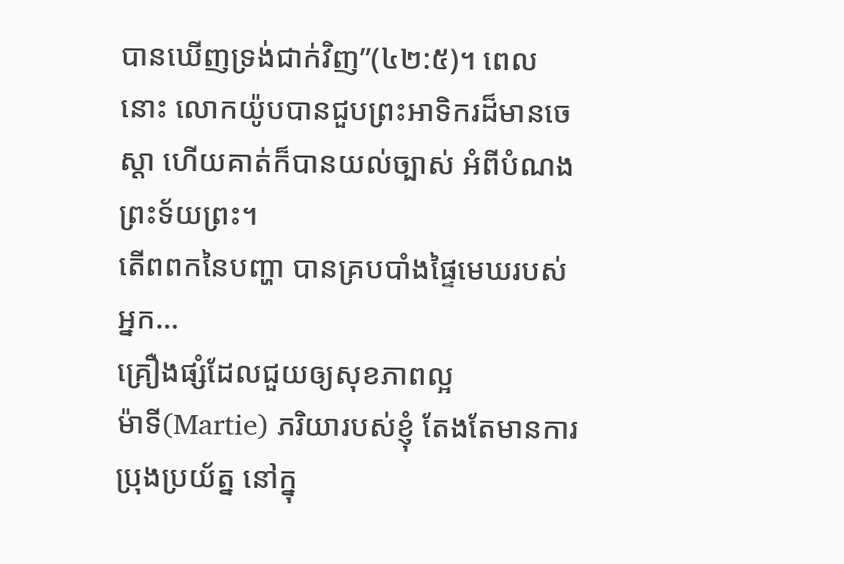បានឃើញទ្រង់ជាក់វិញ”(៤២:៥)។ ពេលនោះ លោកយ៉ូបបានជួបព្រះអាទិករដ៏មានចេស្តា ហើយគាត់ក៏បានយល់ច្បាស់ អំពីបំណងព្រះទ័យព្រះ។
តើពពកនៃបញ្ហា បានគ្របបាំងផ្ទៃមេឃរបស់អ្នក…
គ្រឿងផ្សំដែលជួយឲ្យសុខភាពល្អ
ម៉ាទី(Martie) ភរិយារបស់ខ្ញុំ តែងតែមានការប្រុងប្រយ័ត្ន នៅក្នុ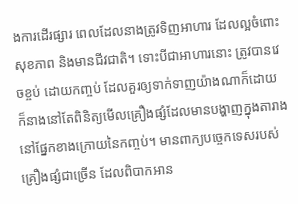ងការដើរផ្សារ ពេលដែលនាងត្រូវទិញអាហារ ដែលល្អចំពោះសុខភាព និងមានជីវជាតិ។ ទោះបីជាអាហារនោះ ត្រូវបានវេចខ្ចប់ ដោយកញ្ចប់ ដែលគួរឲ្យទាក់ទាញយ៉ាងណាក៏ដោយ ក៏នាងនៅតែពិនិត្យមើលគ្រឿងផ្សំដែលមានបង្ហាញក្នុងតារាង នៅផ្នែកខាងក្រោយនៃកញ្ចប់។ មានពាក្យបច្ចេកទេសរបស់គ្រឿងផ្សំជាច្រើន ដែលពិបាកអាន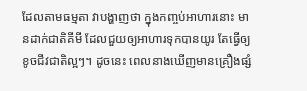ដែលតាមធម្មតា វាបង្ហាញថា ក្នុងកញ្ចប់អាហារនោះ មានដាក់ជាតិគីមី ដែលជួយឲ្យអាហារទុកបានយូរ តែធ្វើឲ្យខូចជីវជាតិល្អៗ។ ដូចនេះ ពេលនាងឃើញមានគ្រឿងផ្សំ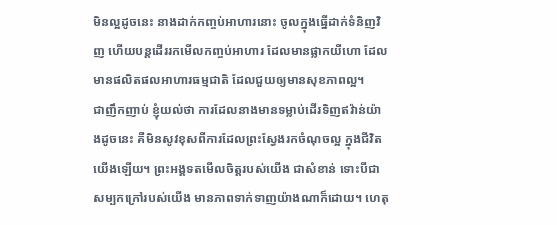មិនល្អដូចនេះ នាងដាក់កញ្ចប់អាហារនោះ ចូលក្នុងធ្នើដាក់ទំនិញវិញ ហើយបន្តដើររកមើលកញ្ចប់អាហារ ដែលមានផ្លាកយីហោ ដែលមានផលិតផលអាហារធម្មជាតិ ដែលជួយឲ្យមានសុខភាពល្អ។
ជាញឹកញាប់ ខ្ញុំយល់ថា ការដែលនាងមានទម្លាប់ដើរទិញឥវ៉ាន់យ៉ាងដូចនេះ គឺមិនសូវខុសពីការដែលព្រះស្វែងរកចំណុចល្អ ក្នុងជីវិតយើងឡើយ។ ព្រះអង្គទតមើលចិត្តរបស់យើង ជាសំខាន់ ទោះបីជាសម្បកក្រៅរបស់យើង មានភាពទាក់ទាញយ៉ាងណាក៏ដោយ។ ហេតុ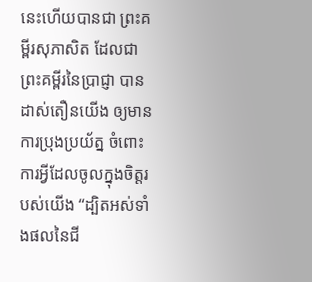នេះហើយបានជា ព្រះគម្ពីរសុភាសិត ដែលជាព្រះគម្ពីរនៃប្រាជ្ញា បានដាស់តឿនយើង ឲ្យមានការប្រុងប្រយ័ត្ន ចំពោះការអ្វីដែលចូលក្នុងចិត្តរបស់យើង “ដ្បិតអស់ទាំងផលនៃជី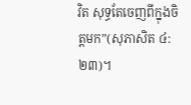វិត សុទ្ធតែចេញពីក្នុងចិត្តមក”(សុភាសិត ៤:២៣)។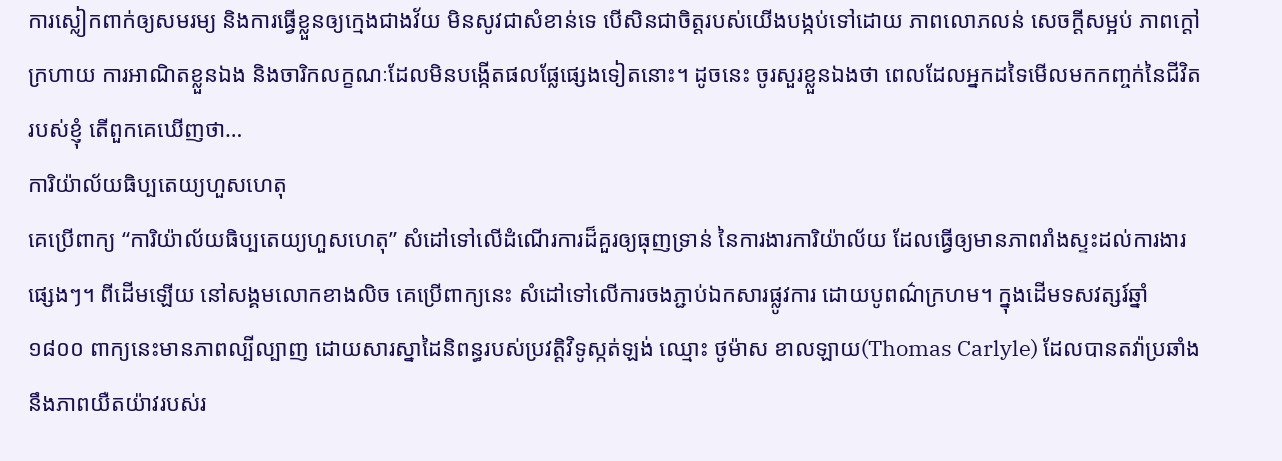ការស្លៀកពាក់ឲ្យសមរម្យ និងការធ្វើខ្លួនឲ្យក្មេងជាងវ័យ មិនសូវជាសំខាន់ទេ បើសិនជាចិត្តរបស់យើងបង្កប់ទៅដោយ ភាពលោភលន់ សេចក្តីសម្អប់ ភាពក្តៅក្រហាយ ការអាណិតខ្លួនឯង និងចារិកលក្ខណៈដែលមិនបង្កើតផលផ្លែផ្សេងទៀតនោះ។ ដូចនេះ ចូរសួរខ្លួនឯងថា ពេលដែលអ្នកដទៃមើលមកកញ្ចក់នៃជីវិតរបស់ខ្ញុំ តើពួកគេឃើញថា…
ការិយ៉ាល័យធិប្បតេយ្យហួសហេតុ
គេប្រើពាក្យ “ការិយ៉ាល័យធិប្បតេយ្យហួសហេតុ” សំដៅទៅលើដំណើរការដ៏គួរឲ្យធុញទ្រាន់ នៃការងារការិយ៉ាល័យ ដែលធ្វើឲ្យមានភាពរាំងស្ទះដល់ការងារផ្សេងៗ។ ពីដើមឡើយ នៅសង្គមលោកខាងលិច គេប្រើពាក្យនេះ សំដៅទៅលើការចងភ្ជាប់ឯកសារផ្លូវការ ដោយបូពណ៌ក្រហម។ ក្នុងដើមទសវត្សរ៍ឆ្នាំ ១៨០០ ពាក្យនេះមានភាពល្បីល្បាញ ដោយសារស្នាដៃនិពន្ធរបស់ប្រវត្តិវិទូស្កត់ឡង់ ឈ្មោះ ថូម៉ាស ខាលឡាយ(Thomas Carlyle) ដែលបានតវ៉ាប្រឆាំងនឹងភាពយឺតយ៉ាវរបស់រ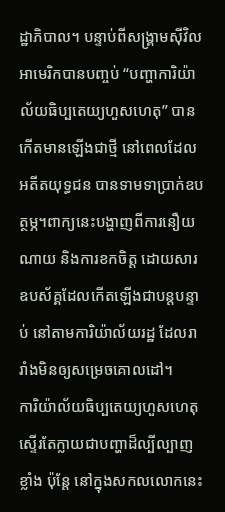ដ្ឋាភិបាល។ បន្ទាប់ពីសង្រ្គាមស៊ីវិលអាមេរិកបានបញ្ចប់ “បញ្ហាការិយ៉ាល័យធិប្បតេយ្យហួសហេតុ” បានកើតមានឡើងជាថ្មី នៅពេលដែលអតីតយុទ្ធជន បានទាមទាប្រាក់ឧបត្ថម្ភ។ពាក្យនេះបង្ហាញពីការនឿយណាយ និងការខកចិត្ត ដោយសារឧបស័គ្គដែលកើតឡើងជាបន្តបន្ទាប់ នៅតាមការិយ៉ាល័យរដ្ឋ ដែលរារាំងមិនឲ្យសម្រេចគោលដៅ។
ការិយ៉ាល័យធិប្បតេយ្យហួសហេតុ ស្ទើរតែក្លាយជាបញ្ហាដ៏ល្បីល្បាញខ្លាំង ប៉ុន្តែ នៅក្នុងសកលលោកនេះ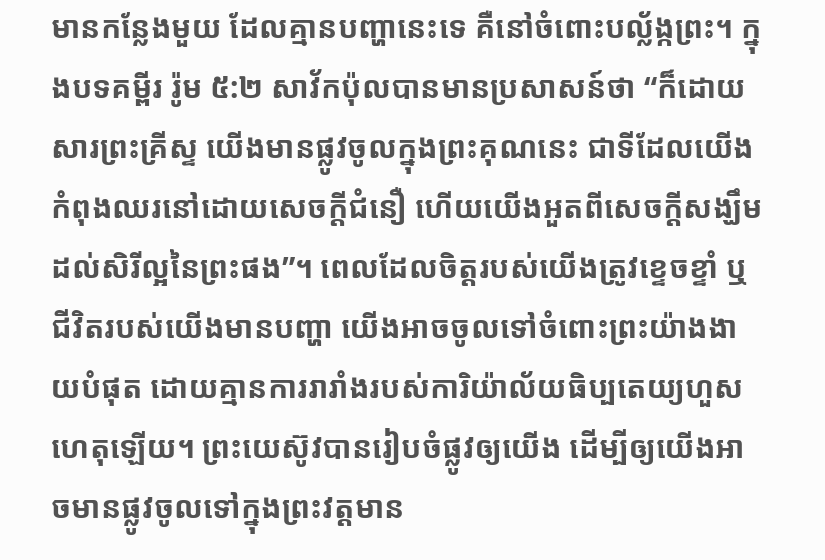មានកន្លែងមួយ ដែលគ្មានបញ្ហានេះទេ គឺនៅចំពោះបល្ល័ង្កព្រះ។ ក្នុងបទគម្ពីរ រ៉ូម ៥:២ សាវ័កប៉ុលបានមានប្រសាសន៍ថា “ក៏ដោយសារព្រះគ្រីស្ទ យើងមានផ្លូវចូលក្នុងព្រះគុណនេះ ជាទីដែលយើងកំពុងឈរនៅដោយសេចក្តីជំនឿ ហើយយើងអួតពីសេចក្តីសង្ឃឹមដល់សិរីល្អនៃព្រះផង”។ ពេលដែលចិត្តរបស់យើងត្រូវខ្ទេចខ្ទាំ ឬជីវិតរបស់យើងមានបញ្ហា យើងអាចចូលទៅចំពោះព្រះយ៉ាងងាយបំផុត ដោយគ្មានការរារាំងរបស់ការិយ៉ាល័យធិប្បតេយ្យហួសហេតុឡើយ។ ព្រះយេស៊ូវបានរៀបចំផ្លូវឲ្យយើង ដើម្បីឲ្យយើងអាចមានផ្លូវចូលទៅក្នុងព្រះវត្តមាន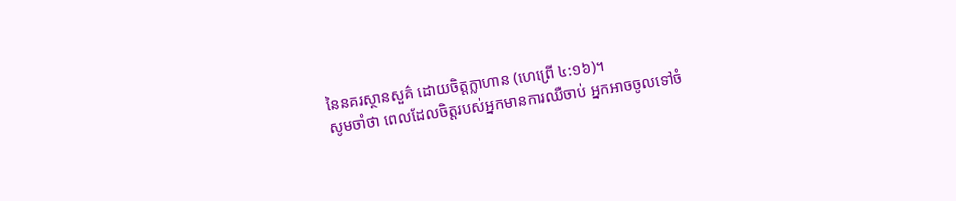នៃនគរស្ថានសួគ៌ ដោយចិត្តក្លាហាន (ហេព្រើ ៤:១៦)។
សូមចាំថា ពេលដែលចិត្តរបស់អ្នកមានការឈឺចាប់ អ្នកអាចចូលទៅចំ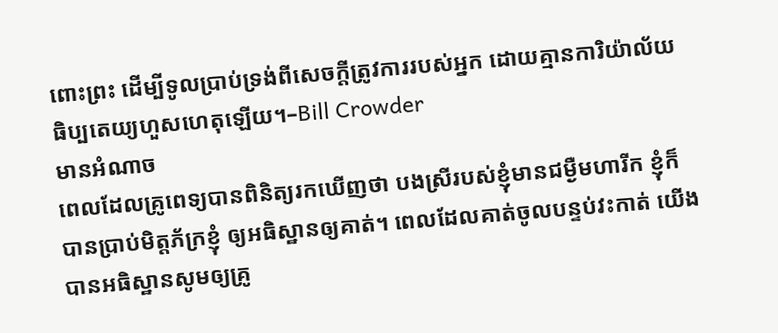ពោះព្រះ ដើម្បីទូលប្រាប់ទ្រង់ពីសេចក្តីត្រូវការរបស់អ្នក ដោយគ្មានការិយ៉ាល័យធិប្បតេយ្យហួសហេតុឡើយ។–Bill Crowder
មានអំណាច
ពេលដែលគ្រូពេទ្យបានពិនិត្យរកឃើញថា បងស្រីរបស់ខ្ញុំមានជម្ងឺមហារីក ខ្ញុំក៏បានប្រាប់មិត្តភ័ក្រខ្ញុំ ឲ្យអធិស្ឋានឲ្យគាត់។ ពេលដែលគាត់ចូលបន្ទប់វះកាត់ យើងបានអធិស្ឋានសូមឲ្យគ្រូ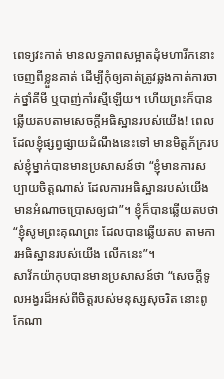ពេទ្យវះកាត់ មានលទ្ធភាពសម្អាតដុំមហារីកនោះ ចេញពីខ្លួនគាត់ ដើម្បីកុំឲ្យគាត់ត្រូវឆ្លងកាត់ការចាក់ថ្នាំគីមី ឬបាញ់កាំរស្មីឡើយ។ ហើយព្រះក៏បានឆ្លើយតបតាមសេចក្តីអធិស្ឋានរបស់យើង! ពេលដែលខ្ញុំផ្សព្វផ្សាយដំណឹងនេះទៅ មានមិត្តភ័ក្ររបស់ខ្ញុំម្នាក់បានមានប្រសាសន៍ថា “ខ្ញុំមានការសប្បាយចិត្តណាស់ ដែលការអធិស្ឋានរបស់យើងមានអំណាចប្រោសឲ្យជា”។ ខ្ញុំក៏បានឆ្លើយតបថា “ខ្ញុំសូមព្រះគុណព្រះ ដែលបានឆ្លើយតប តាមការអធិស្ឋានរបស់យើង លើកនេះ”។
សាវ័កយ៉ាកុបបានមានប្រសាសន៍ថា “សេចក្តីទូលអង្វរដ៏អស់ពីចិត្តរបស់មនុស្សសុចរិត នោះពូកែណា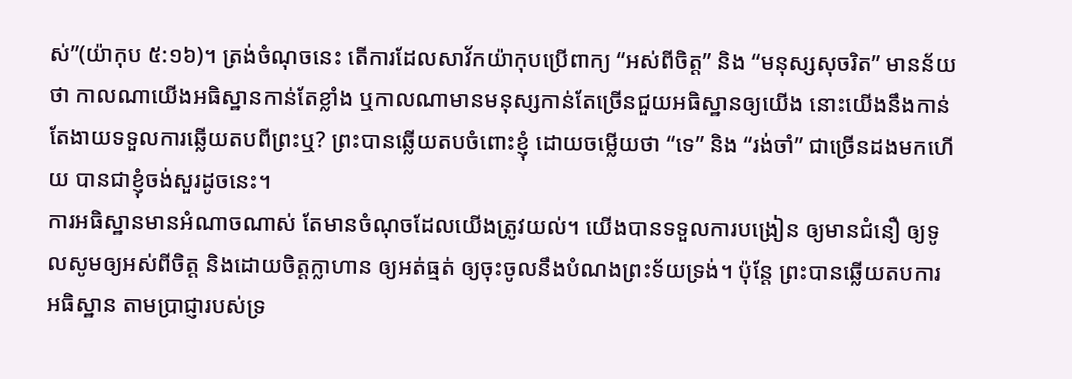ស់”(យ៉ាកុប ៥:១៦)។ ត្រង់ចំណុចនេះ តើការដែលសាវ័កយ៉ាកុបប្រើពាក្យ “អស់ពីចិត្ត” និង “មនុស្សសុចរិត” មានន័យថា កាលណាយើងអធិស្ឋានកាន់តែខ្លាំង ឬកាលណាមានមនុស្សកាន់តែច្រើនជួយអធិស្ឋានឲ្យយើង នោះយើងនឹងកាន់តែងាយទទួលការឆ្លើយតបពីព្រះឬ? ព្រះបានឆ្លើយតបចំពោះខ្ញុំ ដោយចម្លើយថា “ទេ” និង “រង់ចាំ” ជាច្រើនដងមកហើយ បានជាខ្ញុំចង់សួរដូចនេះ។
ការអធិស្ឋានមានអំណាចណាស់ តែមានចំណុចដែលយើងត្រូវយល់។ យើងបានទទួលការបង្រៀន ឲ្យមានជំនឿ ឲ្យទូលសូមឲ្យអស់ពីចិត្ត និងដោយចិត្តក្លាហាន ឲ្យអត់ធ្មត់ ឲ្យចុះចូលនឹងបំណងព្រះទ័យទ្រង់។ ប៉ុន្តែ ព្រះបានឆ្លើយតបការអធិស្ឋាន តាមប្រាជ្ញារបស់ទ្រ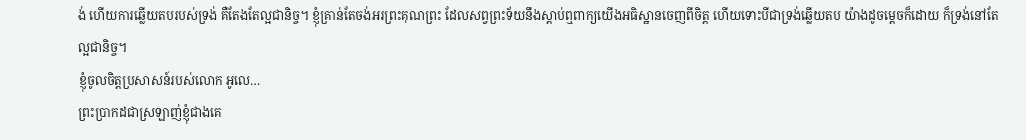ង់ ហើយការឆ្លើយតបរបស់ទ្រង់ គឺតែងតែល្អជានិច្ច។ ខ្ញុំគ្រាន់តែចង់អរព្រះគុណព្រះ ដែលសព្វព្រះទ័យនឹងស្តាប់ឮពាក្យយើងអធិស្ឋានចេញពីចិត្ត ហើយទោះបីជាទ្រង់ឆ្លើយតប យ៉ាងដូចម្តេចក៏ដោយ ក៏ទ្រង់នៅតែល្អជានិច្ច។
ខ្ញុំចូលចិត្តប្រសាសន៍របស់លោក អូលេ…
ព្រះប្រាកដជាស្រឡាញ់ខ្ញុំជាងគេ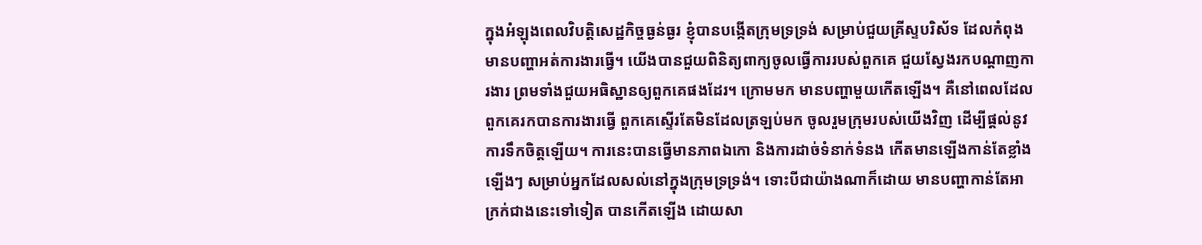ក្នុងអំឡុងពេលវិបត្តិសេដ្ឋកិច្ចធ្ងន់ធ្ងរ ខ្ញុំបានបង្កើតក្រុមទ្រទ្រង់ សម្រាប់ជួយគ្រីស្ទបរិស័ទ ដែលកំពុងមានបញ្ហាអត់ការងារធ្វើ។ យើងបានជួយពិនិត្យពាក្យចូលធ្វើការរបស់ពួកគេ ជួយស្វែងរកបណ្តាញការងារ ព្រមទាំងជួយអធិស្ឋានឲ្យពួកគេផងដែរ។ ក្រោមមក មានបញ្ហាមួយកើតឡើង។ គឺនៅពេលដែលពួកគេរកបានការងារធ្វើ ពួកគេស្ទើរតែមិនដែលត្រឡប់មក ចូលរួមក្រុមរបស់យើងវិញ ដើម្បីផ្តល់នូវការទឹកចិត្តឡើយ។ ការនេះបានធ្វើមានភាពឯកោ និងការដាច់ទំនាក់ទំនង កើតមានឡើងកាន់តែខ្លាំងឡើងៗ សម្រាប់អ្នកដែលសល់នៅក្នុងក្រុមទ្រទ្រង់។ ទោះបីជាយ៉ាងណាក៏ដោយ មានបញ្ហាកាន់តែអាក្រក់ជាងនេះទៅទៀត បានកើតឡើង ដោយសា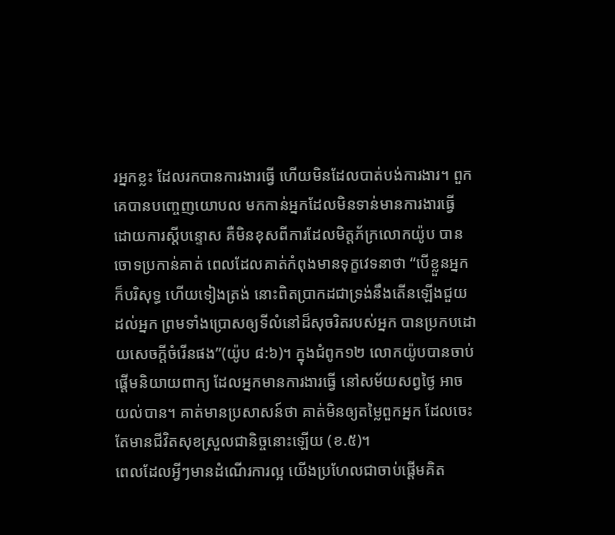រអ្នកខ្លះ ដែលរកបានការងារធ្វើ ហើយមិនដែលបាត់បង់ការងារ។ ពួកគេបានបញ្ចេញយោបល មកកាន់អ្នកដែលមិនទាន់មានការងារធ្វើ ដោយការស្តីបន្ទោស គឺមិនខុសពីការដែលមិត្តភ័ក្រលោកយ៉ូប បានចោទប្រកាន់គាត់ ពេលដែលគាត់កំពុងមានទុក្ខវេទនាថា “បើខ្លួនអ្នកក៏បរិសុទ្ធ ហើយទៀងត្រង់ នោះពិតប្រាកដជាទ្រង់នឹងតើនឡើងជួយដល់អ្នក ព្រមទាំងប្រោសឲ្យទីលំនៅដ៏សុចរិតរបស់អ្នក បានប្រកបដោយសេចក្តីចំរើនផង”(យ៉ូប ៨:៦)។ ក្នុងជំពូក១២ លោកយ៉ូបបានចាប់ផ្តើមនិយាយពាក្យ ដែលអ្នកមានការងារធ្វើ នៅសម័យសព្វថ្ងៃ អាចយល់បាន។ គាត់មានប្រសាសន៍ថា គាត់មិនឲ្យតម្លៃពួកអ្នក ដែលចេះតែមានជីវិតសុខស្រួលជានិច្ចនោះឡើយ (ខ.៥)។
ពេលដែលអ្វីៗមានដំណើរការល្អ យើងប្រហែលជាចាប់ផ្តើមគិត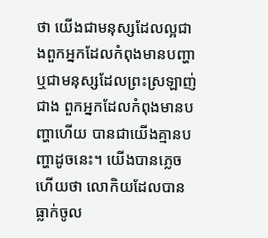ថា យើងជាមនុស្សដែលល្អជាងពួកអ្នកដែលកំពុងមានបញ្ហា ឬជាមនុស្សដែលព្រះស្រឡាញ់ជាង ពួកអ្នកដែលកំពុងមានបញ្ហាហើយ បានជាយើងគ្មានបញ្ហាដូចនេះ។ យើងបានភ្លេចហើយថា លោកិយដែលបានធ្លាក់ចូល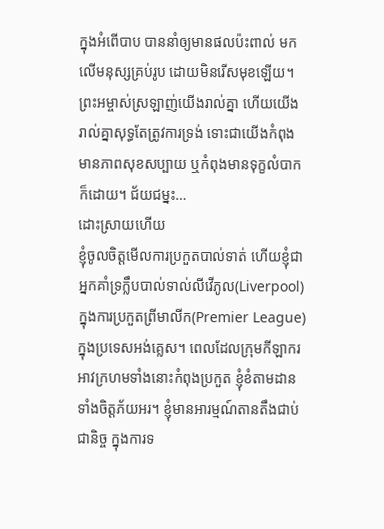ក្នុងអំពើបាប បាននាំឲ្យមានផលប៉ះពាល់ មកលើមនុស្សគ្រប់រូប ដោយមិនរើសមុខឡើយ។ ព្រះអម្ចាស់ស្រឡាញ់យើងរាល់គ្នា ហើយយើងរាល់គ្នាសុទ្ធតែត្រូវការទ្រង់ ទោះជាយើងកំពុងមានភាពសុខសប្បាយ ឬកំពុងមានទុក្ខលំបាកក៏ដោយ។ ជ័យជម្នះ…
ដោះស្រាយហើយ
ខ្ញុំចូលចិត្តមើលការប្រកួតបាល់ទាត់ ហើយខ្ញុំជាអ្នកគាំទ្រក្លឹបបាល់ទាល់លីវើភូល(Liverpool) ក្នុងការប្រកួតព្រីមាលីក(Premier League) ក្នុងប្រទេសអង់គ្លេស។ ពេលដែលក្រុមកីឡាករអាវក្រហមទាំងនោះកំពុងប្រកួត ខ្ញុំខំតាមដានទាំងចិត្តភ័យអរ។ ខ្ញុំមានអារម្មណ៍តានតឹងជាប់ជានិច្ច ក្នុងការទ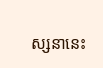ស្សនានេះ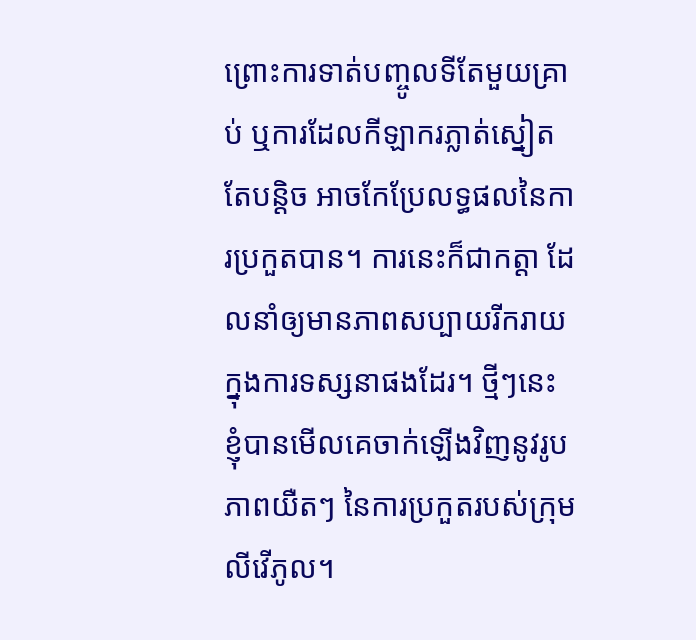ព្រោះការទាត់បញ្ចូលទីតែមួយគ្រាប់ ឬការដែលកីឡាករភ្លាត់ស្នៀតតែបន្តិច អាចកែប្រែលទ្ធផលនៃការប្រកួតបាន។ ការនេះក៏ជាកត្តា ដែលនាំឲ្យមានភាពសប្បាយរីករាយ ក្នុងការទស្សនាផងដែរ។ ថ្មីៗនេះ ខ្ញុំបានមើលគេចាក់ឡើងវិញនូវរូបភាពយឺតៗ នៃការប្រកួតរបស់ក្រុមលីវើភូល។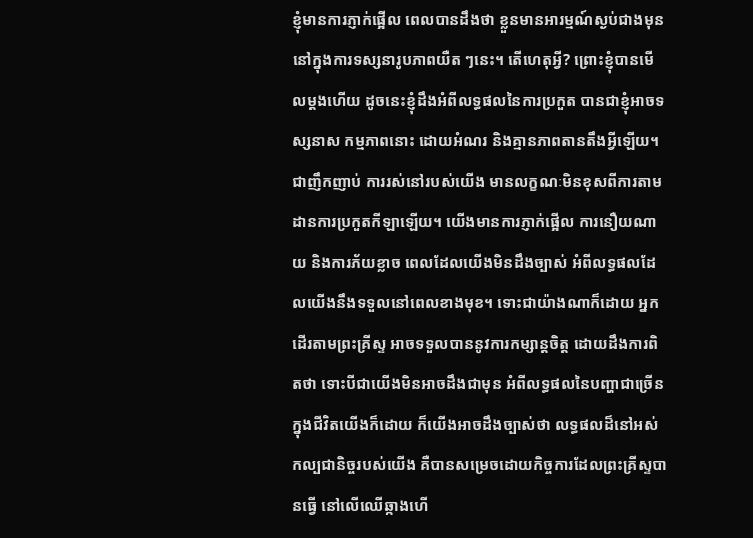ខ្ញុំមានការភ្ញាក់ផ្អើល ពេលបានដឹងថា ខ្លួនមានអារម្មណ៍ស្ងប់ជាងមុន នៅក្នុងការទស្សនារូបភាពយឺត ៗនេះ។ តើហេតុអ្វី? ព្រោះខ្ញុំបានមើលម្តងហើយ ដូចនេះខ្ញុំដឹងអំពីលទ្ធផលនៃការប្រកួត បានជាខ្ញុំអាចទស្សនាស កម្មភាពនោះ ដោយអំណរ និងគ្មានភាពតានតឹងអ្វីឡើយ។
ជាញឹកញាប់ ការរស់នៅរបស់យើង មានលក្ខណៈមិនខុសពីការតាមដានការប្រកួតកីឡាឡើយ។ យើងមានការភ្ញាក់ផ្អើល ការនឿយណាយ និងការភ័យខ្លាច ពេលដែលយើងមិនដឹងច្បាស់ អំពីលទ្ធផលដែលយើងនឹងទទួលនៅពេលខាងមុខ។ ទោះជាយ៉ាងណាក៏ដោយ អ្នកដើរតាមព្រះគ្រីស្ទ អាចទទួលបាននូវការកម្សាន្តចិត្ត ដោយដឹងការពិតថា ទោះបីជាយើងមិនអាចដឹងជាមុន អំពីលទ្ធផលនៃបញ្ហាជាច្រើន ក្នុងជីវិតយើងក៏ដោយ ក៏យើងអាចដឹងច្បាស់ថា លទ្ធផលដ៏នៅអស់កល្បជានិច្ចរបស់យើង គឺបានសម្រេចដោយកិច្ចការដែលព្រះគ្រីស្ទបានធ្វើ នៅលើឈើឆ្កាងហើ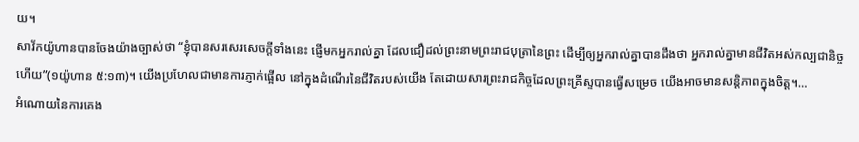យ។
សាវ័កយ៉ូហានបានចែងយ៉ាងច្បាស់ថា “ខ្ញុំបានសរសេរសេចក្តីទាំងនេះ ផ្ញើមកអ្នករាល់គ្នា ដែលជឿដល់ព្រះនាមព្រះរាជបុត្រានៃព្រះ ដើម្បីឲ្យអ្នករាល់គ្នាបានដឹងថា អ្នករាល់គ្នាមានជីវិតអស់កល្បជានិច្ចហើយ”(១យ៉ូហាន ៥:១៣)។ យើងប្រហែលជាមានការភ្ញាក់ផ្អើល នៅក្នុងដំណើរនៃជីវិតរបស់យើង តែដោយសារព្រះរាជកិច្ចដែលព្រះគ្រីស្ទបានធ្វើសម្រេច យើងអាចមានសន្តិភាពក្នុងចិត្ត។…
អំណោយនៃការគេង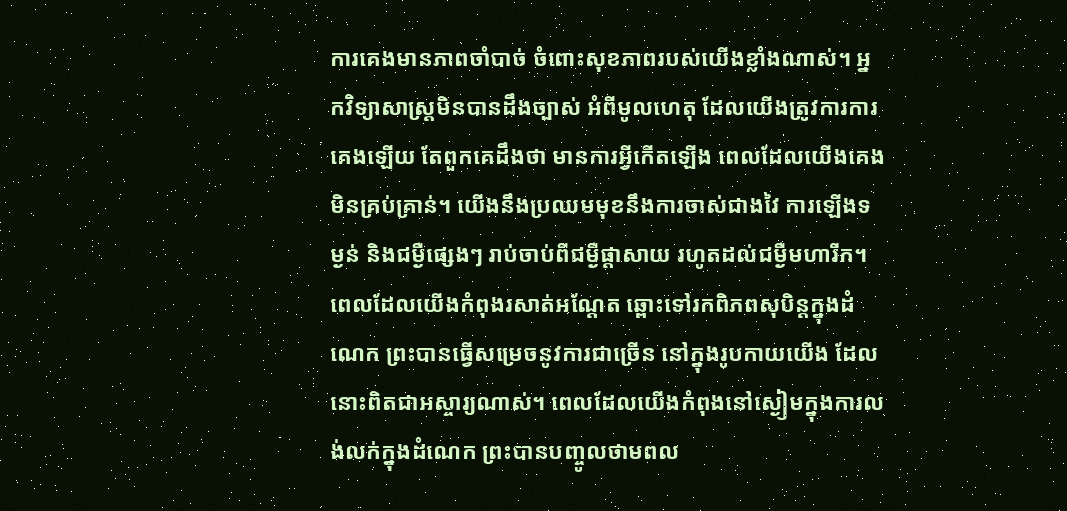ការគេងមានភាពចាំបាច់ ចំពោះសុខភាពរបស់យើងខ្លាំងណាស់។ អ្នកវិទ្យាសាស្រ្តមិនបានដឹងច្បាស់ អំពីមូលហេតុ ដែលយើងត្រូវការការគេងឡើយ តែពួកគេដឹងថា មានការអ្វីកើតឡើង ពេលដែលយើងគេងមិនគ្រប់គ្រាន់។ យើងនឹងប្រឈមមុខនឹងការចាស់ជាងវៃ ការឡើងទម្ងន់ និងជម្ងឺផ្សេងៗ រាប់ចាប់ពីជម្ងឺផ្តាសាយ រហូតដល់ជម្ងឺមហារីក។ ពេលដែលយើងកំពុងរសាត់អណ្តែត ឆ្ពោះទៅរកពិភពសុបិន្តក្នុងដំណេក ព្រះបានធ្វើសម្រេចនូវការជាច្រើន នៅក្នុងរូបកាយយើង ដែលនោះពិតជាអស្ចារ្យណាស់។ ពេលដែលយើងកំពុងនៅស្ងៀមក្នុងការលង់លក់ក្នុងដំណេក ព្រះបានបញ្ចូលថាមពល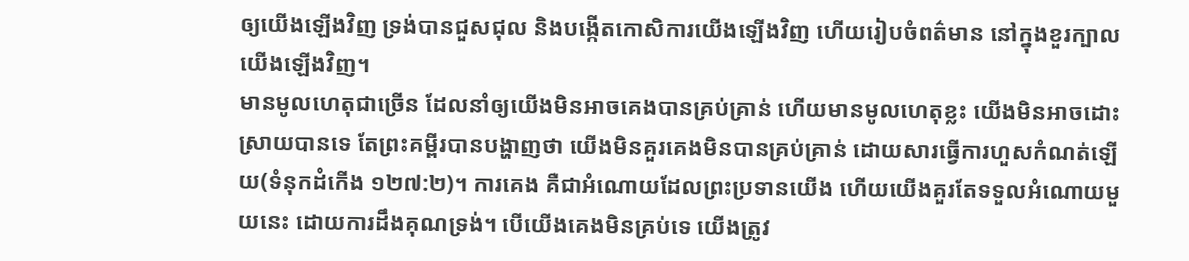ឲ្យយើងឡើងវិញ ទ្រង់បានជួសជុល និងបង្កើតកោសិការយើងឡើងវិញ ហើយរៀបចំពត៌មាន នៅក្នុងខួរក្បាលយើងឡើងវិញ។
មានមូលហេតុជាច្រើន ដែលនាំឲ្យយើងមិនអាចគេងបានគ្រប់គ្រាន់ ហើយមានមូលហេតុខ្លះ យើងមិនអាចដោះស្រាយបានទេ តែព្រះគម្ពីរបានបង្ហាញថា យើងមិនគួរគេងមិនបានគ្រប់គ្រាន់ ដោយសារធ្វើការហួសកំណត់ឡើយ(ទំនុកដំកើង ១២៧:២)។ ការគេង គឺជាអំណោយដែលព្រះប្រទានយើង ហើយយើងគួរតែទទួលអំណោយមួយនេះ ដោយការដឹងគុណទ្រង់។ បើយើងគេងមិនគ្រប់ទេ យើងត្រូវ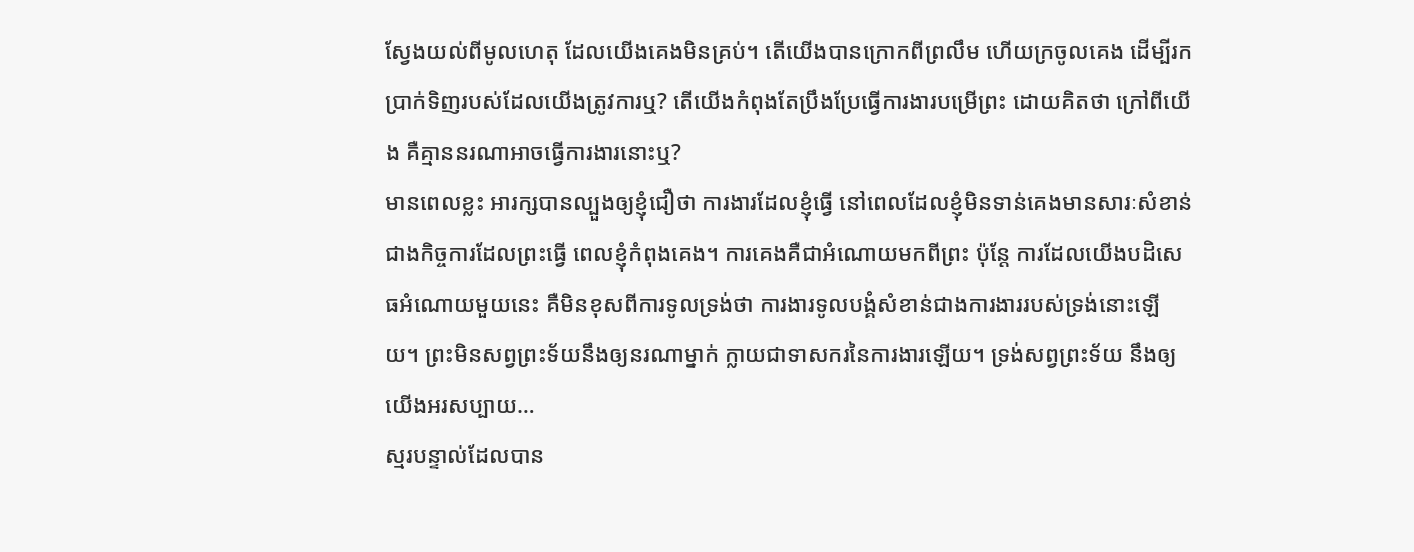ស្វែងយល់ពីមូលហេតុ ដែលយើងគេងមិនគ្រប់។ តើយើងបានក្រោកពីព្រលឹម ហើយក្រចូលគេង ដើម្បីរកប្រាក់ទិញរបស់ដែលយើងត្រូវការឬ? តើយើងកំពុងតែប្រឹងប្រែធ្វើការងារបម្រើព្រះ ដោយគិតថា ក្រៅពីយើង គឺគ្មាននរណាអាចធ្វើការងារនោះឬ?
មានពេលខ្លះ អារក្សបានល្បួងឲ្យខ្ញុំជឿថា ការងារដែលខ្ញុំធ្វើ នៅពេលដែលខ្ញុំមិនទាន់គេងមានសារៈសំខាន់ជាងកិច្ចការដែលព្រះធ្វើ ពេលខ្ញុំកំពុងគេង។ ការគេងគឺជាអំណោយមកពីព្រះ ប៉ុន្តែ ការដែលយើងបដិសេធអំណោយមួយនេះ គឺមិនខុសពីការទូលទ្រង់ថា ការងារទូលបង្គំសំខាន់ជាងការងាររបស់ទ្រង់នោះឡើយ។ ព្រះមិនសព្វព្រះទ័យនឹងឲ្យនរណាម្នាក់ ក្លាយជាទាសករនៃការងារឡើយ។ ទ្រង់សព្វព្រះទ័យ នឹងឲ្យយើងអរសប្បាយ…
ស្មរបន្ទាល់ដែលបាន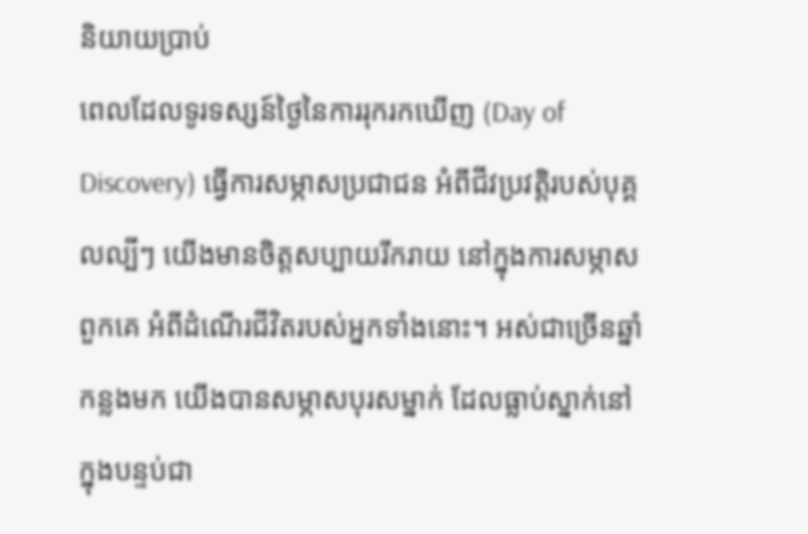និយាយប្រាប់
ពេលដែលទូរទស្សន៍ថ្ងៃនៃការរុករកឃើញ (Day of Discovery) ធ្វើការសម្ភាសប្រជាជន អំពីជីវប្រវត្តិរបស់បុគ្គលល្បីៗ យើងមានចិត្តសប្បាយរីករាយ នៅក្នុងការសម្ភាសពួកគេ អំពីដំណើរជីវិតរបស់អ្នកទាំងនោះ។ អស់ជាច្រើនឆ្នាំកន្លងមក យើងបានសម្ភាសបុរសម្នាក់ ដែលធ្លាប់ស្នាក់នៅ ក្នុងបន្ទប់ជា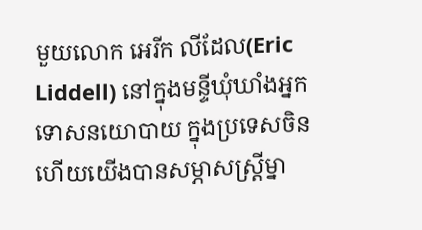មួយលោក អេរីក លីដែល(Eric Liddell) នៅក្នុងមន្ទីឃុំឃាំងអ្នកទោសនយោបាយ ក្នុងប្រទេសចិន ហើយយើងបានសម្ភាសស្រ្តីម្នា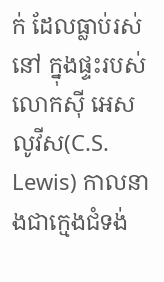ក់ ដែលធ្លាប់រស់នៅ ក្នុងផ្ទះរបស់លោកស៊ី អេស លូវីស(C.S. Lewis) កាលនាងជាក្មេងជំទង់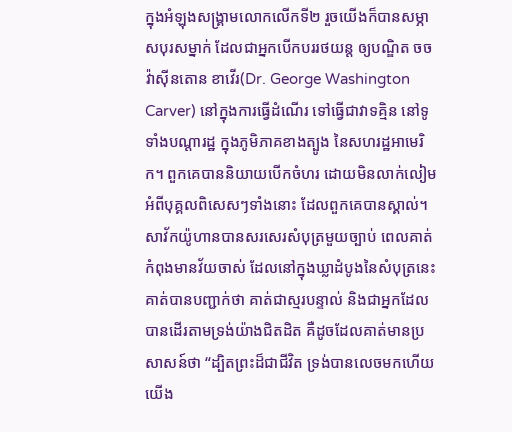ក្នុងអំឡុងសង្គ្រាមលោកលើកទី២ រួចយើងក៏បានសម្ភាសបុរសម្នាក់ ដែលជាអ្នកបើកបររថយន្ត ឲ្យបណ្ឌិត ចច វ៉ាស៊ីនតោន ខាវើរ(Dr. George Washington Carver) នៅក្នុងការធ្វើដំណើរ ទៅធ្វើជាវាទគ្មិន នៅទូទាំងបណ្តារដ្ឋ ក្នុងភូមិភាគខាងត្បូង នៃសហរដ្ឋអាមេរិក។ ពួកគេបាននិយាយបើកចំហរ ដោយមិនលាក់លៀម អំពីបុគ្គលពិសេសៗទាំងនោះ ដែលពួកគេបានស្គាល់។
សាវ័កយ៉ូហានបានសរសេរសំបុត្រមួយច្បាប់ ពេលគាត់កំពុងមានវ័យចាស់ ដែលនៅក្នុងឃ្លាដំបូងនៃសំបុត្រនេះ គាត់បានបញ្ជាក់ថា គាត់ជាស្មរបន្ទាល់ និងជាអ្នកដែលបានដើរតាមទ្រង់យ៉ាងជិតដិត គឺដូចដែលគាត់មានប្រសាសន៍ថា “ដ្បិតព្រះដ៏ជាជីវិត ទ្រង់បានលេចមកហើយ យើង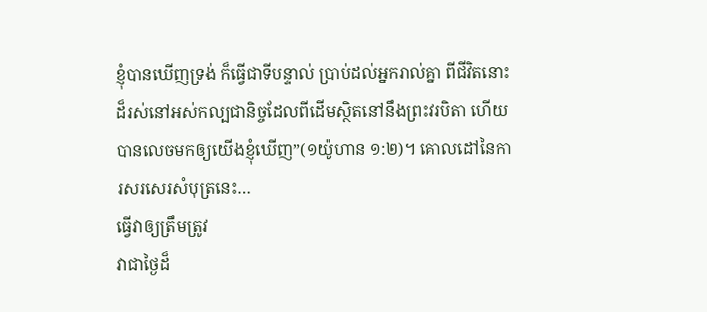ខ្ញុំបានឃើញទ្រង់ ក៏ធ្វើជាទីបន្ទាល់ ប្រាប់ដល់អ្នករាល់គ្នា ពីជីវិតនោះដ៏រស់នៅអស់កល្បជានិច្ចដែលពីដើមស្ថិតនៅនឹងព្រះវរបិតា ហើយបានលេចមកឲ្យយើងខ្ញុំឃើញ”(១យ៉ូហាន ១:២)។ គោលដៅនៃការសរសេរសំបុត្រនេះ…
ធ្វើវាឲ្យត្រឹមត្រូវ
វាជាថ្ងៃដ៏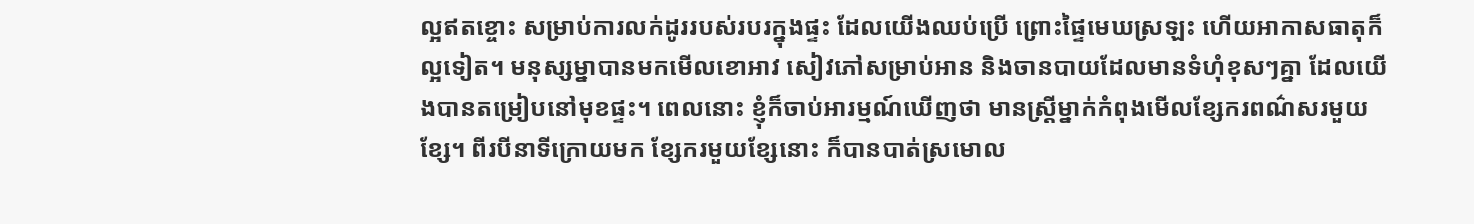ល្អឥតខ្ចោះ សម្រាប់ការលក់ដូររបស់របរក្នុងផ្ទះ ដែលយើងឈប់ប្រើ ព្រោះផ្ទៃមេឃស្រឡះ ហើយអាកាសធាតុក៏ល្អទៀត។ មនុស្សម្នាបានមកមើលខោអាវ សៀវភៅសម្រាប់អាន និងចានបាយដែលមានទំហុំខុសៗគ្នា ដែលយើងបានតម្រៀបនៅមុខផ្ទះ។ ពេលនោះ ខ្ញុំក៏ចាប់អារម្មណ៍ឃើញថា មានស្រ្តីម្នាក់កំពុងមើលខ្សែករពណ៌សរមួយខ្សែ។ ពីរបីនាទីក្រោយមក ខ្សែករមួយខ្សែនោះ ក៏បានបាត់ស្រមោល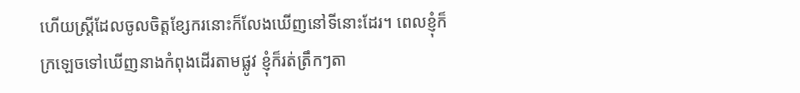ហើយស្រ្តីដែលចូលចិត្តខ្សែករនោះក៏លែងឃើញនៅទីនោះដែរ។ ពេលខ្ញុំក៏ក្រឡេចទៅឃើញនាងកំពុងដើរតាមផ្លូវ ខ្ញុំក៏រត់ត្រឹកៗតា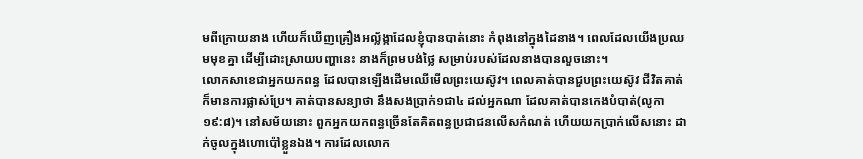មពីក្រោយនាង ហើយក៏ឃើញគ្រឿងអល្ល័ង្កាដែលខ្ញុំបានបាត់នោះ កំពុងនៅក្នុងដៃនាង។ ពេលដែលយើងប្រឈមមុខគ្នា ដើម្បីដោះស្រាយបញ្ហានេះ នាងក៏ព្រមបង់ថ្លៃ សម្រាប់របស់ដែលនាងបានលួចនោះ។
លោកសាខេជាអ្នកយកពន្ធ ដែលបានឡើងដើមឈើមើលព្រះយេស៊ូវ។ ពេលគាត់បានជួបព្រះយេស៊ូវ ជីវិតគាត់ក៏មានការផ្លាស់ប្រែ។ គាត់បានសន្យាថា នឹងសងប្រាក់១ជា៤ ដល់អ្នកណា ដែលគាត់បានកេងបំបាត់(លូកា ១៩:៨)។ នៅសម័យនោះ ពួកអ្នកយកពន្ធច្រើនតែគិតពន្ធប្រជាជនលើសកំណត់ ហើយយកប្រាក់លើសនោះ ដាក់ចូលក្នុងហោប៉ៅខ្លួនឯង។ ការដែលលោក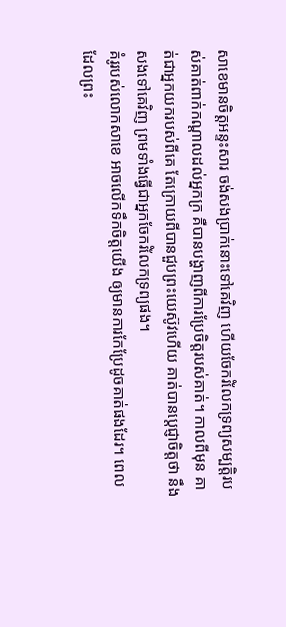សាខេមានចិត្តអន្ទះសារ ចង់សងប្រាក់នោះទៅគេវិញ ហើយចែករំលែកទ្រព្យសម្បត្តិរបស់គាត់ពាក់កណ្តាលដល់អ្នកក្រ គឺបានបង្ហាញពីការប្រែចិត្តរបស់គាត់។ កាលពីមុន គាត់ជាអ្នកយករបស់ពីគេ តែក្រោយពីបានជួបព្រះយេស៊ូវហើយ គាត់បានប្តេជ្ញាចិត្តថា នឹងសងទៅគេវិញ ព្រមទាំងធ្វើជាអ្នកចែករំលែកទ្រព្យផង។
គំរូរបស់លោកសាខេ អាចលើកទឹកចិត្តយើង ឲ្យមានការកែប្រែដូចគាត់ផងដែរ។ ពេលដែលព្រះ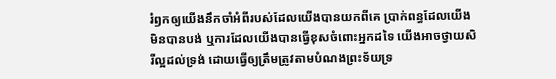រំឭកឲ្យយើងនឹកចាំអំពីរបស់ដែលយើងបានយកពីគេ ប្រាក់ពន្ធដែលយើងមិនបានបង់ ឬការដែលយើងបានធ្វើខុសចំពោះអ្នកដទៃ យើងអាចថ្វាយសិរីល្អដល់ទ្រង់ ដោយធ្វើឲ្យត្រឹមត្រូវតាមបំណងព្រះទ័យទ្រ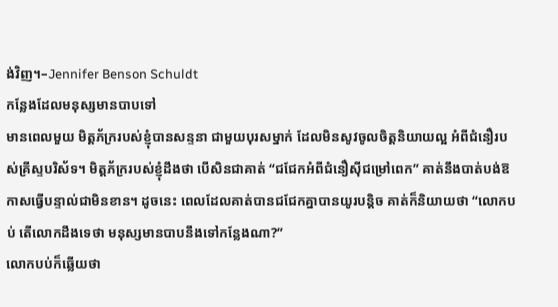ង់វិញ។–Jennifer Benson Schuldt
កន្លែងដែលមនុស្សមានបាបទៅ
មានពេលមួយ មិត្តភ័ក្ររបស់ខ្ញុំបានសន្ទនា ជាមួយបុរសម្នាក់ ដែលមិនសូវចូលចិត្តនិយាយល្អ អំពីជំនឿរបស់គ្រីស្ទបរិស័ទ។ មិត្តភ័ក្ររបស់ខ្ញុំដឹងថា បើសិនជាគាត់ “ជជែកអំពីជំនឿស៊ីជម្រៅពេក” គាត់នឹងបាត់បង់ឱកាសធ្វើបន្ទាល់ជាមិនខាន។ ដូចនេះ ពេលដែលគាត់បានជជែកគ្នាបានយូរបន្តិច គាត់ក៏និយាយថា “លោកបប់ តើលោកដឹងទេថា មនុស្សមានបាបនឹងទៅកន្លែងណា?”
លោកបប់ក៏ឆ្លើយថា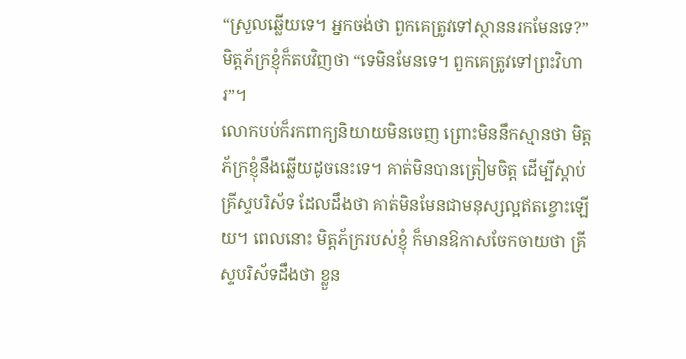“ស្រួលឆ្លើយទេ។ អ្នកចង់ថា ពួកគេត្រូវទៅស្ថាននរកមែនទេ?”
មិត្តភ័ក្រខ្ញុំក៏តបវិញថា “ទេមិនមែនទេ។ ពួកគេត្រូវទៅព្រះវិហារ”។
លោកបប់ក៏រកពាក្យនិយាយមិនចេញ ព្រោះមិននឹកស្មានថា មិត្តភ័ក្រខ្ញុំនឹងឆ្លើយដូចនេះទេ។ គាត់មិនបានត្រៀមចិត្ត ដើម្បីស្តាប់គ្រីស្ទបរិស័ទ ដែលដឹងថា គាត់មិនមែនជាមនុស្សល្អឥតខ្ចោះឡើយ។ ពេលនោះ មិត្តភ័ក្ររបស់ខ្ញុំ ក៏មានឱកាសចែកចាយថា គ្រីស្ទបរិស័ទដឹងថា ខ្លួន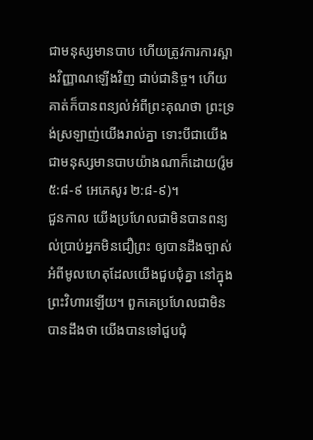ជាមនុស្សមានបាប ហើយត្រូវការការស្អាងវិញ្ញាណឡើងវិញ ជាប់ជានិច្ច។ ហើយគាត់ក៏បានពន្យល់អំពីព្រះគុណថា ព្រះទ្រង់ស្រឡាញ់យើងរាល់គ្នា ទោះបីជាយើងជាមនុស្សមានបាបយ៉ាងណាក៏ដោយ(រ៉ូម ៥:៨-៩ អេភេសូរ ២:៨-៩)។
ជួនកាល យើងប្រហែលជាមិនបានពន្យល់ប្រាប់អ្នកមិនជឿព្រះ ឲ្យបានដឹងច្បាស់ អំពីមូលហេតុដែលយើងជួបជុំគ្នា នៅក្នុងព្រះវិហារឡើយ។ ពួកគេប្រហែលជាមិនបានដឹងថា យើងបានទៅជួបជុំ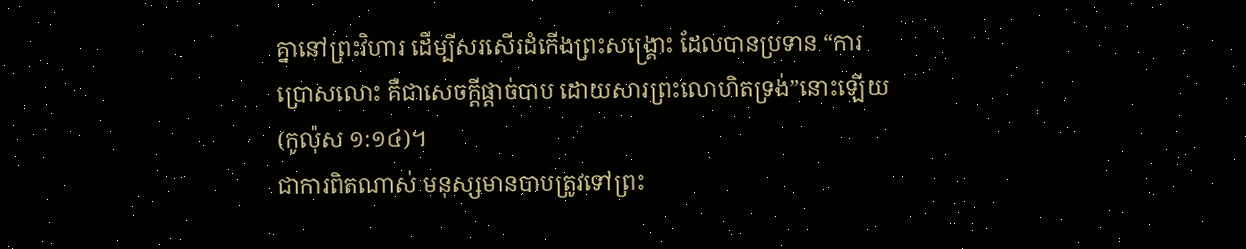គ្នានៅព្រះវិហារ ដើម្បីសរសើរដំកើងព្រះសង្រ្គោះ ដែលបានប្រទាន “ការប្រោសលោះ គឺជាសេចក្តីផ្តាច់បាប ដោយសារព្រះលោហិតទ្រង់”នោះឡើយ(កូល៉ុស ១:១៤)។
ជាការពិតណាស់ មនុស្សមានបាបត្រូវទៅព្រះ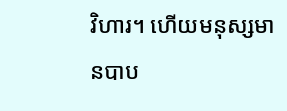វិហារ។ ហើយមនុស្សមានបាប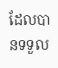ដែលបានទទួល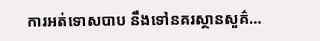ការអត់ទោសបាប នឹងទៅនគរស្ថានសួគ៌…